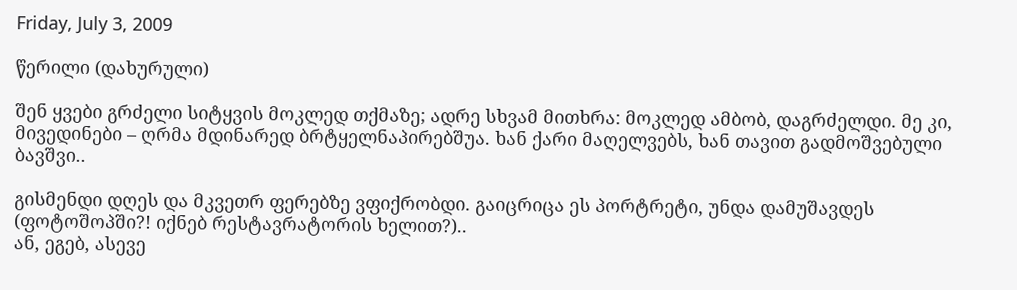Friday, July 3, 2009

წერილი (დახურული)

შენ ყვები გრძელი სიტყვის მოკლედ თქმაზე; ადრე სხვამ მითხრა: მოკლედ ამბობ, დაგრძელდი. მე კი, მივედინები – ღრმა მდინარედ ბრტყელნაპირებშუა. ხან ქარი მაღელვებს, ხან თავით გადმოშვებული ბავშვი..

გისმენდი დღეს და მკვეთრ ფერებზე ვფიქრობდი. გაიცრიცა ეს პორტრეტი, უნდა დამუშავდეს (ფოტოშოპში?! იქნებ რესტავრატორის ხელით?)..
ან, ეგებ, ასევე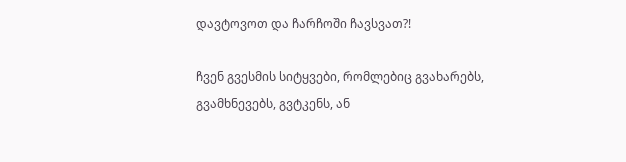დავტოვოთ და ჩარჩოში ჩავსვათ?!

ჩვენ გვესმის სიტყვები, რომლებიც გვახარებს, გვამხნევებს, გვტკენს, ან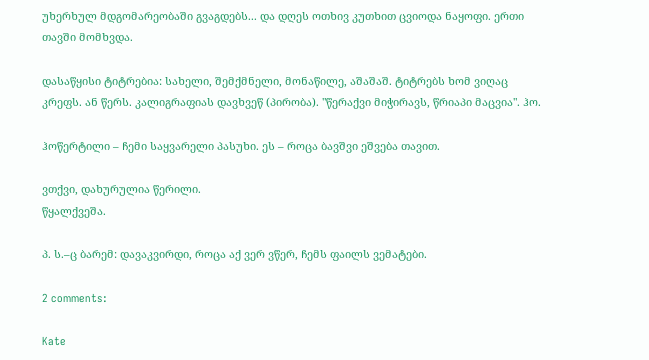უხერხულ მდგომარეობაში გვაგდებს... და დღეს ოთხივ კუთხით ცვიოდა ნაყოფი. ერთი თავში მომხვდა.

დასაწყისი ტიტრებია: სახელი, შემქმნელი, მონაწილე, აშაშაშ. ტიტრებს ხომ ვიღაც კრეფს. ან წერს. კალიგრაფიას დავხვეწ (პირობა). "წერაქვი მიჭირავს, წრიაპი მაცვია". ჰო.

ჰოწერტილი – ჩემი საყვარელი პასუხი. ეს – როცა ბავშვი ეშვება თავით.

ვთქვი, დახურულია წერილი.
წყალქვეშა.

პ. ს.–ც ბარემ: დავაკვირდი, როცა აქ ვერ ვწერ, ჩემს ფაილს ვემატები.

2 comments:

Kate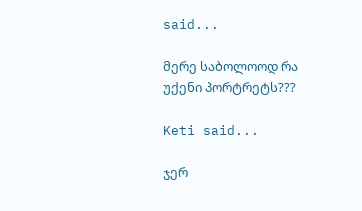said...

მერე საბოლოოდ რა უქენი პორტრეტს???

Keti said...

ჯერ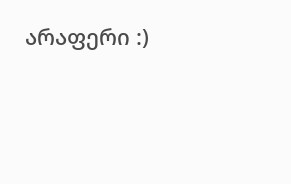არაფერი :)